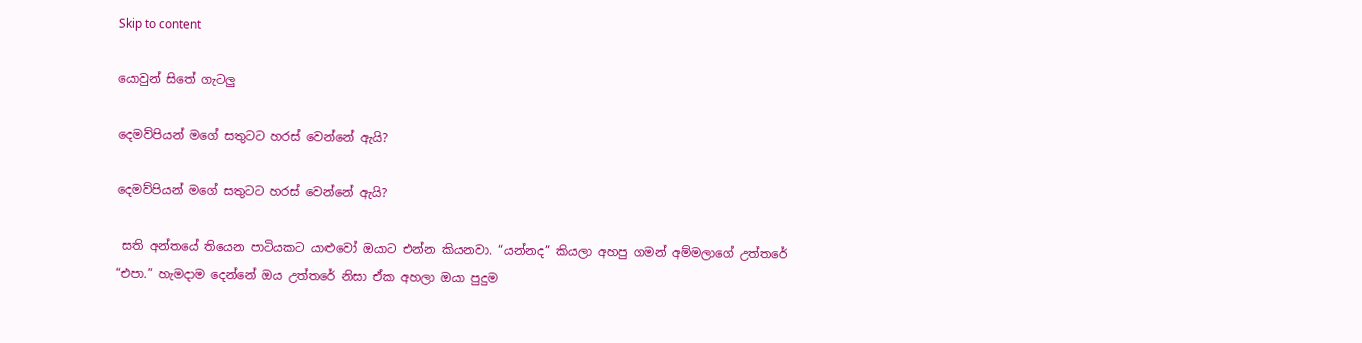Skip to content

යොවුන් සිතේ ගැටලු

දෙමව්පියන් මගේ සතුටට හරස් වෙන්නේ ඇයි?

දෙමව්පියන් මගේ සතුටට හරස් වෙන්නේ ඇයි?

 සති අන්තයේ තියෙන පාටියකට යාළුවෝ ඔයාට එන්න කියනවා. “යන්නද” කියලා අහපු ගමන් අම්මලාගේ උත්තරේ “එපා.” හැමදාම දෙන්නේ ඔය උත්තරේ නිසා ඒක අහලා ඔයා පුදුම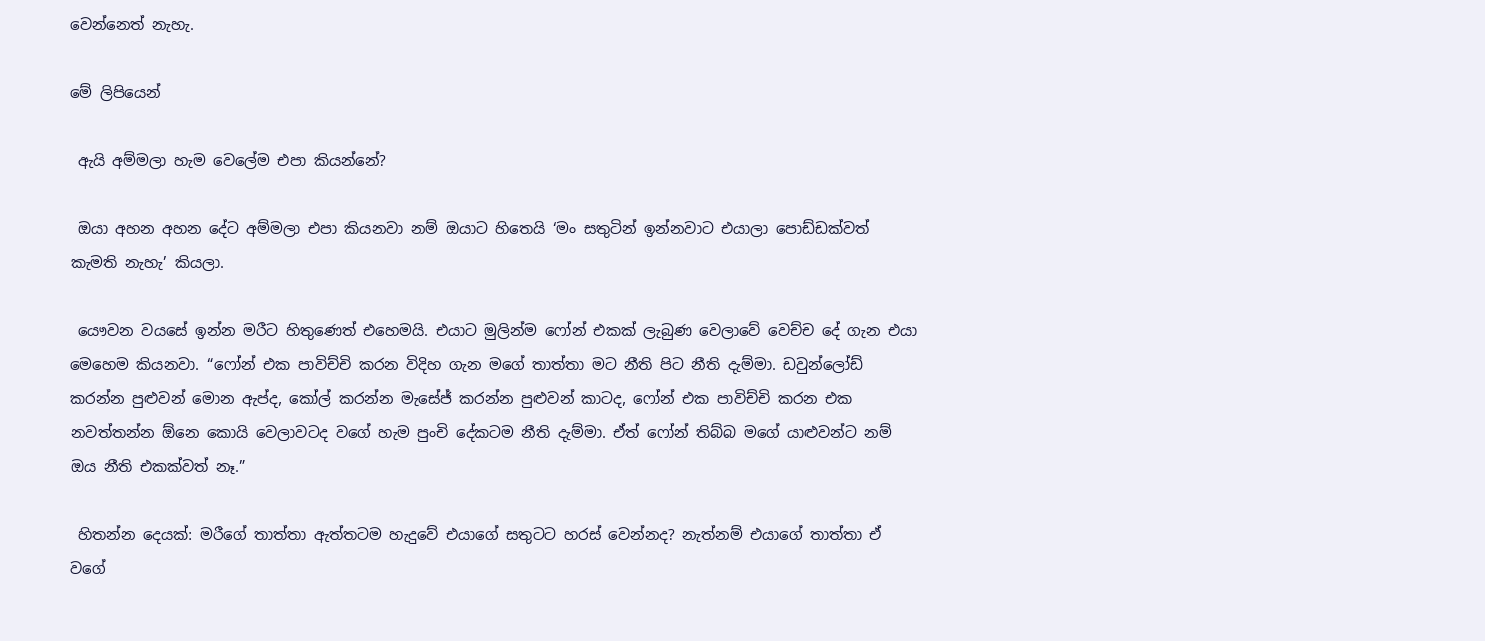වෙන්නෙත් නැහැ.

මේ ලිපියෙන්

 ඇයි අම්මලා හැම වෙලේම එපා කියන්නේ?

 ඔයා අහන අහන දේට අම්මලා එපා කියනවා නම් ඔයාට හිතෙයි ‘මං සතුටින් ඉන්නවාට එයාලා පොඩ්ඩක්වත් කැමති නැහැ’ කියලා.

 යෞවන වයසේ ඉන්න මරීට හිතුණෙත් එහෙමයි. එයාට මුලින්ම ෆෝන් එකක් ලැබුණ වෙලාවේ වෙච්ච දේ ගැන එයා මෙහෙම කියනවා. “ෆෝන් එක පාවිච්චි කරන විදිහ ගැන මගේ තාත්තා මට නීති පිට නීති දැම්මා. ඩවුන්ලෝඩ් කරන්න පුළුවන් මොන ඇප්ද, කෝල් කරන්න මැසේජ් කරන්න පුළුවන් කාටද, ෆෝන් එක පාවිච්චි කරන එක නවත්තන්න ඕනෙ කොයි වෙලාවටද වගේ හැම පුංචි දේකටම නීති දැම්මා. ඒත් ෆෝන් තිබ්බ මගේ යාළුවන්ට නම් ඔය නීති එකක්වත් නෑ.”

 හිතන්න දෙයක්: මරීගේ තාත්තා ඇත්තටම හැදුවේ එයාගේ සතුටට හරස් වෙන්නද? නැත්නම් එයාගේ තාත්තා ඒ වගේ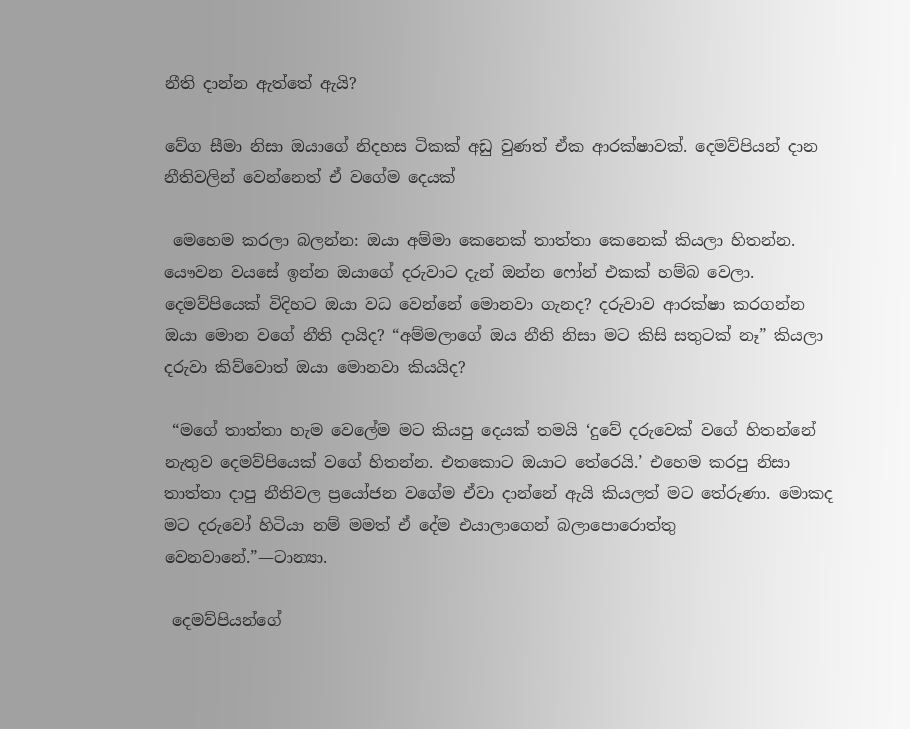නීති දාන්න ඇත්තේ ඇයි?

වේග සීමා නිසා ඔයාගේ නිදහස ටිකක් අඩු වුණත් ඒක ආරක්ෂාවක්. දෙමව්පියන් දාන නීතිවලින් වෙන්නෙත් ඒ වගේම දෙයක්

 මෙහෙම කරලා බලන්න: ඔයා අම්මා කෙනෙක් තාත්තා කෙනෙක් කියලා හිතන්න. යෞවන වයසේ ඉන්න ඔයාගේ දරුවාට දැන් ඔන්න ෆෝන් එකක් හම්බ වෙලා. දෙමව්පියෙක් විදිහට ඔයා වධ වෙන්නේ මොනවා ගැනද? දරුවාව ආරක්ෂා කරගන්න ඔයා මොන වගේ නීති දායිද? “අම්මලාගේ ඔය නීති නිසා මට කිසි සතුටක් නෑ” කියලා දරුවා කිව්වොත් ඔයා මොනවා කියයිද?

 “මගේ තාත්තා හැම වෙලේම මට කියපු දෙයක් තමයි ‘දුවේ දරුවෙක් වගේ හිතන්නේ නැතුව දෙමව්පියෙක් වගේ හිතන්න. එතකොට ඔයාට තේරෙයි.’ එහෙම කරපු නිසා තාත්තා දාපු නීතිවල ප්‍රයෝජන වගේම ඒවා දාන්නේ ඇයි කියලත් මට තේරුණා. මොකද මට දරුවෝ හිටියා නම් මමත් ඒ දේම එයාලාගෙන් බලාපොරොත්තු වෙනවානේ.”—ටාන්‍යා.

 දෙමව්පියන්ගේ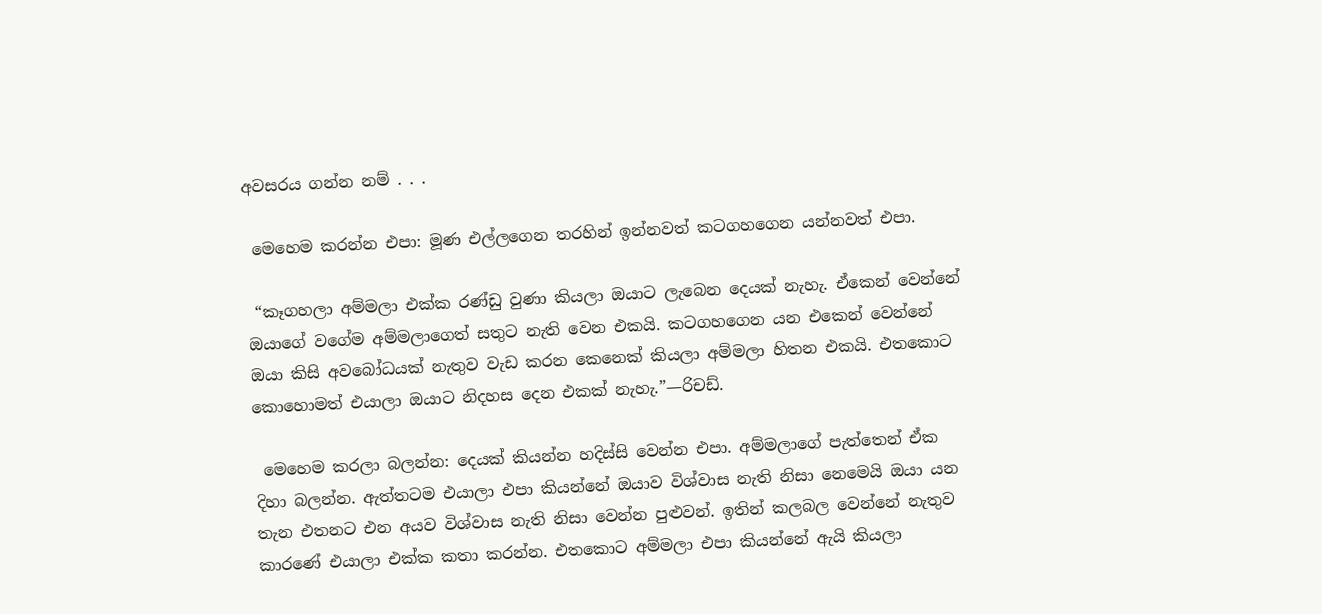අවසරය ගන්න නම් . . .

 මෙහෙම කරන්න එපා: මූණ එල්ලගෙන තරහින් ඉන්නවත් කටගහගෙන යන්නවත් එපා.

 “කෑගහලා අම්මලා එක්ක රණ්ඩු වුණා කියලා ඔයාට ලැබෙන දෙයක් නැහැ. ඒකෙන් වෙන්නේ ඔයාගේ වගේම අම්මලාගෙත් සතුට නැති වෙන එකයි. කටගහගෙන යන එකෙන් වෙන්නේ ඔයා කිසි අවබෝධයක් නැතුව වැඩ කරන කෙනෙක් කියලා අම්මලා හිතන එකයි. එතකොට කොහොමත් එයාලා ඔයාට නිදහස දෙන එකක් නැහැ.”—රිචඩ්.

 මෙහෙම කරලා බලන්න: දෙයක් කියන්න හදිස්සි වෙන්න එපා. අම්මලාගේ පැත්තෙන් ඒක දිහා බලන්න. ඇත්තටම එයාලා එපා කියන්නේ ඔයාව විශ්වාස නැති නිසා නෙමෙයි ඔයා යන තැන එතනට එන අයව විශ්වාස නැති නිසා වෙන්න පුළුවන්. ඉතින් කලබල වෙන්නේ නැතුව කාරණේ එයාලා එක්ක කතා කරන්න. එතකොට අම්මලා එපා කියන්නේ ඇයි කියලා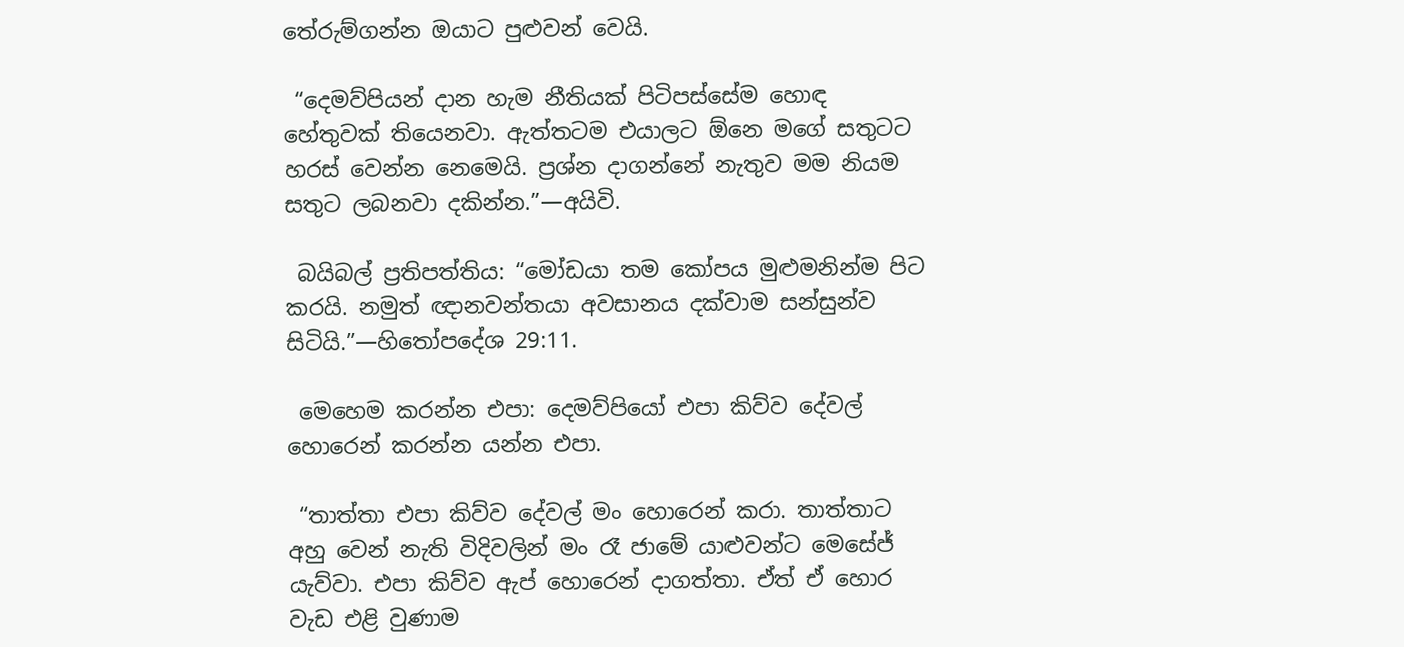තේරුම්ගන්න ඔයාට පුළුවන් වෙයි.

 “දෙමව්පියන් දාන හැම නීතියක් පිටිපස්සේම හොඳ හේතුවක් තියෙනවා. ඇත්තටම එයාලට ඕනෙ මගේ සතුටට හරස් වෙන්න නෙමෙයි. ප්‍රශ්න දාගන්නේ නැතුව මම නියම සතුට ලබනවා දකින්න.”—අයිවි.

 බයිබල් ප්‍රතිපත්තිය: “මෝඩයා තම කෝපය මුළුමනින්ම පිට කරයි. නමුත් ඥානවන්තයා අවසානය දක්වාම සන්සුන්ව සිටියි.”—හිතෝපදේශ 29:11.

 මෙහෙම කරන්න එපා: දෙමව්පියෝ එපා කිව්ව දේවල් හොරෙන් කරන්න යන්න එපා.

 “තාත්තා එපා කිව්ව දේවල් මං හොරෙන් කරා. තාත්තාට අහු වෙන් නැති විදිවලින් මං රෑ ජාමේ යාළුවන්ට මෙසේජ් යැව්වා. එපා කිව්ව ඇප් හොරෙන් දාගත්තා. ඒත් ඒ හොර වැඩ එළි වුණාම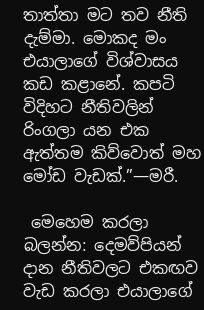තාත්තා මට තව නීති දැම්මා. මොකද මං එයාලාගේ විශ්වාසය කඩ කළානේ. කපටි විදිහට නීතිවලින් රිංගලා යන එක ඇත්තම කිව්වොත් මහ මෝඩ වැඩක්.”—මරී.

 මෙහෙම කරලා බලන්න: දෙමව්පියන් දාන නීතිවලට එකඟව වැඩ කරලා එයාලාගේ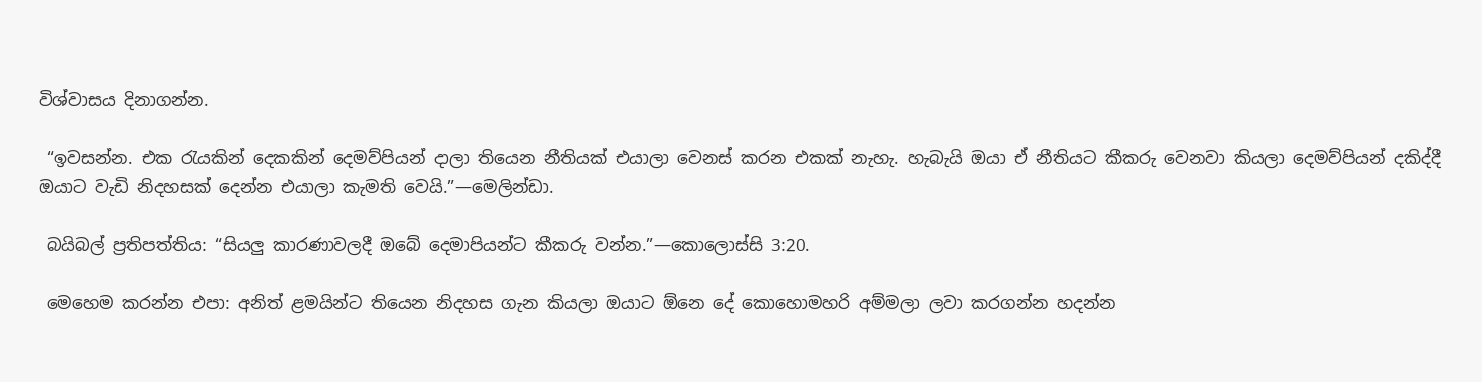විශ්වාසය දිනාගන්න.

 “ඉවසන්න. එක රැයකින් දෙකකින් දෙමව්පියන් දාලා තියෙන නීතියක් එයාලා වෙනස් කරන එකක් නැහැ. හැබැයි ඔයා ඒ නීතියට කීකරු වෙනවා කියලා දෙමව්පියන් දකිද්දී ඔයාට වැඩි නිදහසක් දෙන්න එයාලා කැමති වෙයි.”—මෙලින්ඩා.

 බයිබල් ප්‍රතිපත්තිය: “සියලු කාරණාවලදී ඔබේ දෙමාපියන්ට කීකරු වන්න.”—කොලොස්සි 3:20.

 මෙහෙම කරන්න එපා: අනිත් ළමයින්ට තියෙන නිදහස ගැන කියලා ඔයාට ඕනෙ දේ කොහොමහරි අම්මලා ලවා කරගන්න හදන්න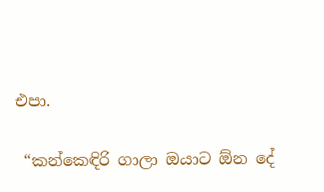එපා.

 “කන්කෙඳිරි ගාලා ඔයාට ඕන දේ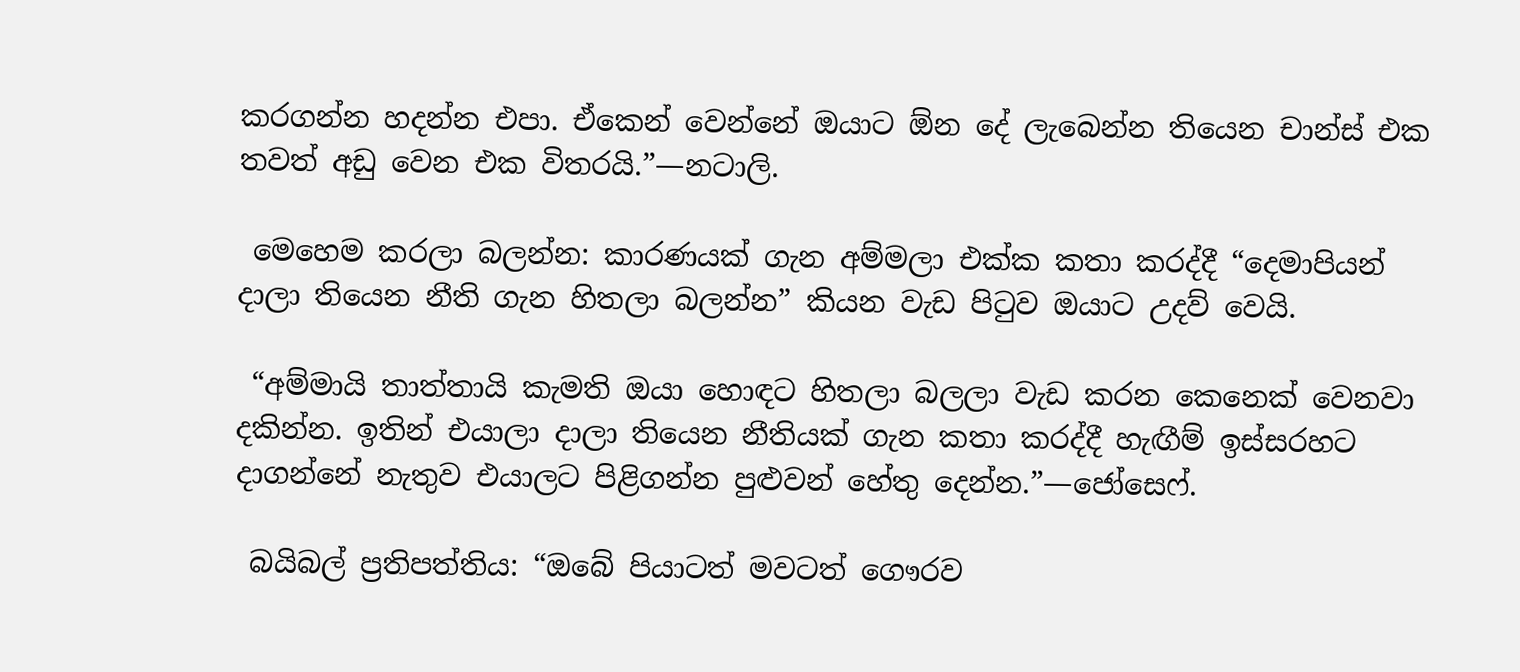කරගන්න හදන්න එපා. ඒකෙන් වෙන්නේ ඔයාට ඕන දේ ලැබෙන්න තියෙන චාන්ස් එක තවත් අඩු වෙන එක විතරයි.”—නටාලි.

 මෙහෙම කරලා බලන්න: කාරණයක් ගැන අම්මලා එක්ක කතා කරද්දී “දෙමාපියන් දාලා තියෙන නීති ගැන හිතලා බලන්න” කියන වැඩ පිටුව ඔයාට උදව් වෙයි.

 “අම්මායි තාත්තායි කැමති ඔයා හොඳට හිතලා බලලා වැඩ කරන කෙනෙක් වෙනවා දකින්න. ඉතින් එයාලා දාලා තියෙන නීතියක් ගැන කතා කරද්දී හැඟීම් ඉස්සරහට දාගන්නේ නැතුව එයාලට පිළිගන්න පුළුවන් හේතු දෙන්න.”—ජෝසෙෆ්.

 බයිබල් ප්‍රතිපත්තිය: “ඔබේ පියාටත් මවටත් ගෞරව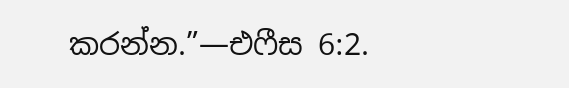කරන්න.”—එෆීස 6:2.